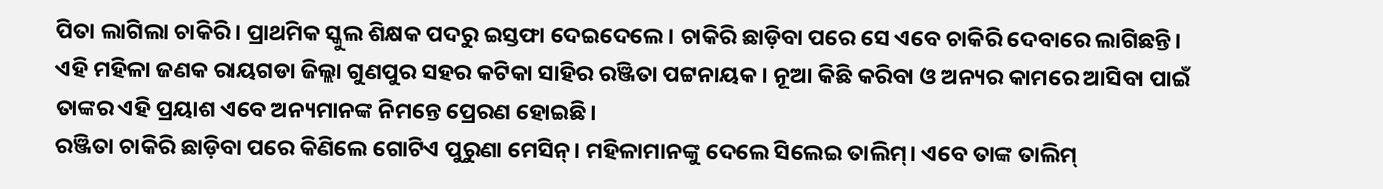ପିତା ଲାଗିଲା ଚାକିରି। ପ୍ରାଥମିକ ସ୍କୁଲ ଶିକ୍ଷକ ପଦରୁ ଇସ୍ତଫା ଦେଇଦେଲେ। ଚାକିରି ଛାଡ଼ିବା ପରେ ସେ ଏବେ ଚାକିରି ଦେବାରେ ଲାଗିଛନ୍ତି। ଏହି ମହିଳା ଜଣକ ରାୟଗଡା ଜିଲ୍ଲା ଗୁଣପୁର ସହର କଟିକା ସାହିର ରଞ୍ଜିତା ପଟ୍ଟନାୟକ। ନୂଆ କିଛି କରିବା ଓ ଅନ୍ୟର କାମରେ ଆସିବା ପାଇଁ ତାଙ୍କର ଏହି ପ୍ରୟାଶ ଏବେ ଅନ୍ୟମାନଙ୍କ ନିମନ୍ତେ ପ୍ରେରଣ ହୋଇଛି।
ରଞ୍ଜିତା ଚାକିରି ଛାଡ଼ିବା ପରେ କିଣିଲେ ଗୋଟିଏ ପୁରୁଣା ମେସିନ୍। ମହିଳାମାନଙ୍କୁ ଦେଲେ ସିଲେଇ ତାଲିମ୍। ଏବେ ତାଙ୍କ ତାଲିମ୍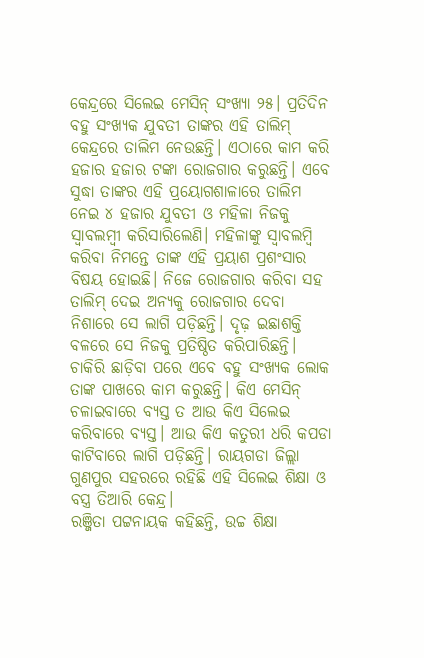କେନ୍ଦ୍ରରେ ସିଲେଇ ମେସିନ୍ ସଂଖ୍ୟା ୨୫। ପ୍ରତିଦିନ ବହୁ ସଂଖ୍ୟକ ଯୁବତୀ ତାଙ୍କର ଏହି ତାଲିମ୍ କେନ୍ଦ୍ରରେ ତାଲିମ ନେଉଛନ୍ତି। ଏଠାରେ କାମ କରି ହଜାର ହଜାର ଟଙ୍କା ରୋଜଗାର କରୁଛନ୍ତି। ଏବେ ସୁଦ୍ଧା ତାଙ୍କର ଏହି ପ୍ରୟୋଗଶାଳାରେ ତାଲିମ ନେଇ ୪ ହଜାର ଯୁବତୀ ଓ ମହିଳା ନିଜକୁ ସ୍ୱାବଲମ୍ୱୀ କରିସାରିଲେଣି। ମହିଳାଙ୍କୁ ସ୍ୱାବଲମ୍ବି କରିବା ନିମନ୍ତେ ତାଙ୍କ ଏହି ପ୍ରୟାଶ ପ୍ରଶଂସାର ବିଷୟ ହୋଇଛି। ନିଜେ ରୋଜଗାର କରିବା ସହ ତାଲିମ୍ ଦେଇ ଅନ୍ୟକୁ ରୋଜଗାର ଦେବା ନିଶାରେ ସେ ଲାଗି ପଡ଼ିଛନ୍ତି। ଦୃଢ଼ ଇଛାଶକ୍ତି ବଳରେ ସେ ନିଜକୁ ପ୍ରତିଷ୍ଠିତ କରିପାରିଛନ୍ତି।
ଚାକିରି ଛାଡ଼ିବା ପରେ ଏବେ ବହୁ ସଂଖ୍ୟକ ଲୋକ ତାଙ୍କ ପାଖରେ କାମ କରୁଛନ୍ତି। କିଏ ମେସିନ୍ ଚଳାଇବାରେ ବ୍ୟସ୍ତ ତ ଆଉ କିଏ ସିଲେଇ କରିବାରେ ବ୍ୟସ୍ତ। ଆଉ କିଏ କତୁରୀ ଧରି କପଡା କାଟିବାରେ ଲାଗି ପଡ଼ିଛନ୍ତି। ରାୟଗଡା ଜିଲ୍ଲା ଗୁଣପୁର ସହରରେ ରହିଛି ଏହି ସିଲେଇ ଶିକ୍ଷା ଓ ବସ୍ତ୍ର ତିଆରି କେନ୍ଦ୍ର।
ରଞ୍ଜିତା ପଟ୍ଟନାୟକ କହିଛନ୍ତି, ଉଚ୍ଚ ଶିକ୍ଷା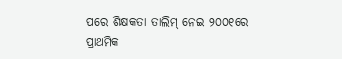ପରେ ଶିକ୍ଷକତା ତାଲିମ୍ ନେଇ ୨୦୦୧ରେ ପ୍ରାଥମିକ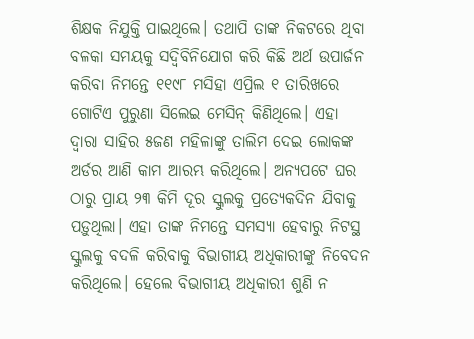ଶିକ୍ଷକ ନିଯୁକ୍ତି ପାଇଥିଲେ। ତଥାପି ତାଙ୍କ ନିକଟରେ ଥିବା ବଳକା ସମୟକୁ ସଦ୍ବିବିନିଯୋଗ କରି କିଛି ଅର୍ଥ ଉପାର୍ଜନ କରିବା ନିମନ୍ତେ ୧୧୯୮ ମସିହା ଏପ୍ରିଲ ୧ ତାରିଖରେ ଗୋଟିଏ ପୁରୁଣା ସିଲେଇ ମେସିନ୍ କିଣିଥିଲେ। ଏହା ଦ୍ୱାରା ସାହିର ୫ଜଣ ମହିଳାଙ୍କୁ ତାଲିମ ଦେଇ ଲୋକଙ୍କ ଅର୍ଡର ଆଣି କାମ ଆରମ୍ଭ କରିଥିଲେ। ଅନ୍ୟପଟେ ଘର ଠାରୁ ପ୍ରାୟ ୨୩ କିମି ଦୂର ସ୍କୁଲକୁ ପ୍ରତ୍ୟେକଦିନ ଯିବାକୁ ପଡ଼ୁଥିଲା। ଏହା ତାଙ୍କ ନିମନ୍ତେ ସମସ୍ୟା ହେବାରୁ ନିଟସ୍ଥ ସ୍କୁଲକୁ ବଦଳି କରିବାକୁ ବିଭାଗୀୟ ଅଧିକାରୀଙ୍କୁ ନିବେଦନ କରିଥିଲେ। ହେଲେ ବିଭାଗୀୟ ଅଧିକାରୀ ଶୁଣି ନ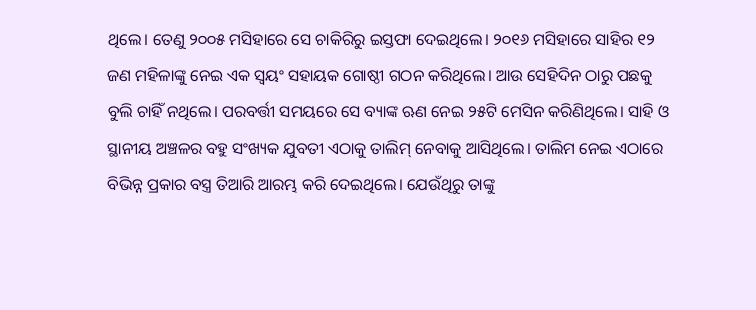ଥିଲେ। ତେଣୁ ୨୦୦୫ ମସିହାରେ ସେ ଚାକିରିରୁ ଇସ୍ତଫା ଦେଇଥିଲେ। ୨୦୧୬ ମସିହାରେ ସାହିର ୧୨ ଜଣ ମହିଳାଙ୍କୁ ନେଇ ଏକ ସ୍ଵୟଂ ସହାୟକ ଗୋଷ୍ଠୀ ଗଠନ କରିଥିଲେ। ଆଉ ସେହିଦିନ ଠାରୁ ପଛକୁ ବୁଲି ଚାହିଁ ନଥିଲେ। ପରବର୍ତ୍ତୀ ସମୟରେ ସେ ବ୍ୟାଙ୍କ ଋଣ ନେଇ ୨୫ଟି ମେସିନ କରିଣିଥିଲେ। ସାହି ଓ ସ୍ଥାନୀୟ ଅଞ୍ଚଳର ବହୁ ସଂଖ୍ୟକ ଯୁବତୀ ଏଠାକୁ ତାଲିମ୍ ନେବାକୁ ଆସିଥିଲେ। ତାଲିମ ନେଇ ଏଠାରେ ବିଭିନ୍ନ ପ୍ରକାର ବସ୍ତ୍ର ତିଆରି ଆରମ୍ଭ କରି ଦେଇଥିଲେ। ଯେଉଁଥିରୁ ତାଙ୍କୁ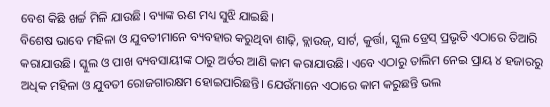ବେଶ କିଛି ଖର୍ଚ୍ଚ ମିଳି ଯାଉଛି। ବ୍ୟାଙ୍କ ଋଣ ମଧ୍ୟ ସୁଝି ଯାଇଛି।
ବିଶେଷ ଭାବେ ମହିଳା ଓ ଯୁବତୀମାନେ ବ୍ୟବହାର କରୁଥିବା ଶାଢ଼ି, ବ୍ଲାଉଜ୍, ସାର୍ଟ, କୁର୍ତ୍ତା, ସ୍କୁଲ ଡ୍ରେସ୍ ପ୍ରଭୃତି ଏଠାରେ ତିଆରି କରାଯାଉଛି। ସ୍କୁଲ ଓ ପାଖ ବ୍ୟବସାୟୀଙ୍କ ଠାରୁ ଅର୍ଡର ଆଣି କାମ କରାଯାଉଛି। ଏବେ ଏଠାରୁ ତାଲିମ ନେଇ ପ୍ରାୟ ୪ ହଜାରରୁ ଅଧିକ ମହିଳା ଓ ଯୁବତୀ ରୋଜଗାରକ୍ଷମ ହୋଇପାରିଛନ୍ତି। ଯେଉଁମାନେ ଏଠାରେ କାମ କରୁଛନ୍ତି ଭଲ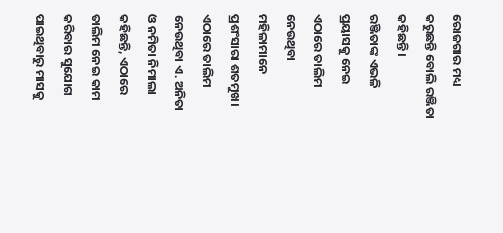ରୋଜଗାର ମଧ୍ୟ କରୁଛନ୍ତି ବୋଲି ରଞ୍ଜିତା କହିଛନ୍ତି।
ରଞ୍ଜିତାଙ୍କ ଏଭଳି ପ୍ରୟାସକୁ ନେଇ ଏଠାରେ ତାଲିମ ନେଉଥିବା ମହିଳାମାନେ ପ୍ରଶଂସାରା ଶତମୁଖ।
ଏଠାରେ ତାଲିମ ନେଉଥିବା ଏ. ଅନିତା ଓ ନମିତା ନିମାଲା କହିଛନ୍ତି, ଏଠାରେ ତାଲିମ ନେଇ କାମ କରିବାର ସୁଯୋଗ ପାଇଥିବାରୁ ମାସକୁ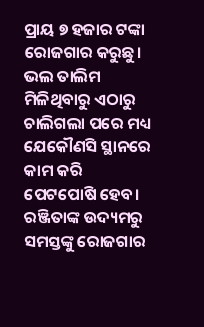ପ୍ରାୟ ୭ ହଜାର ଟଙ୍କା ରୋଜଗାର କରୁଛୁ। ଭଲ ତାଲିମ ମିଳିଥିବାରୁ ଏଠାରୁ ଚାଲିଗଲା ପରେ ମଧ୍ୟ ଯେକୌଣସି ସ୍ଥାନରେ କାମ କରି ପେଟପୋଷି ହେବ। ରଞ୍ଜିତାଙ୍କ ଉଦ୍ୟମରୁ ସମସ୍ତଙ୍କୁ ରୋଜଗାର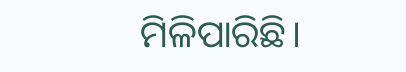ମିଳିପାରିଛି।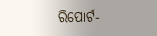ରିପୋର୍ଟ-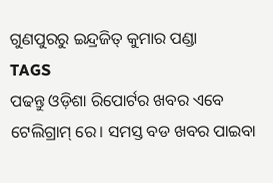ଗୁଣପୁରରୁ ଇନ୍ଦ୍ରଜିତ୍ କୁମାର ପଣ୍ଡା
TAGS
ପଢନ୍ତୁ ଓଡ଼ିଶା ରିପୋର୍ଟର ଖବର ଏବେ ଟେଲିଗ୍ରାମ୍ ରେ। ସମସ୍ତ ବଡ ଖବର ପାଇବା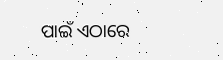ପାଇଁ ଏଠାରେ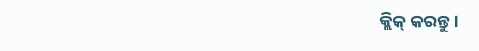କ୍ଲିକ୍ କରନ୍ତୁ।